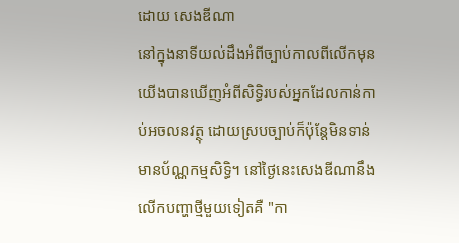ដោយ សេងឌីណា
នៅក្នុងនាទីយល់ដឹងអំពីច្បាប់កាលពីលើកមុន យើងបានឃើញអំពីសិទ្ធិរបស់អ្នកដែលកាន់កាប់អចលនវត្ថុ ដោយស្របច្បាប់ក៏ប៉ុន្តែមិនទាន់មានប័ណ្ណកម្មសិទ្ធិ។ នៅថ្ងៃនេះសេងឌីណានឹងលើកបញ្ហាថ្មីមួយទៀតគឺ "កា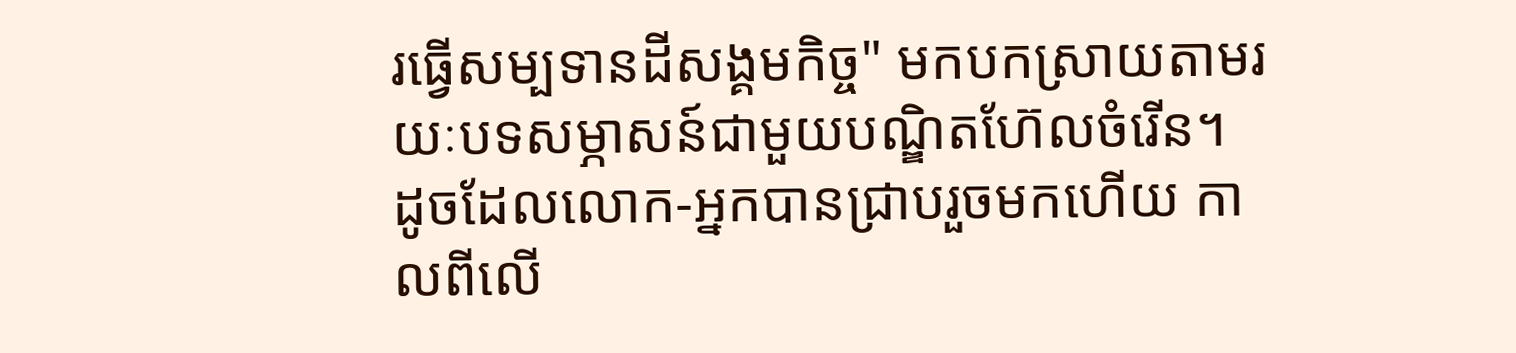រធ្វើសម្បទានដីសង្គមកិច្ច" មកបកស្រាយតាមរយៈបទសម្ភាសន៍ជាមួយបណ្ឌិតហ៊ែលចំរើន។
ដូចដែលលោក-អ្នកបានជ្រាបរួចមកហើយ កាលពីលើ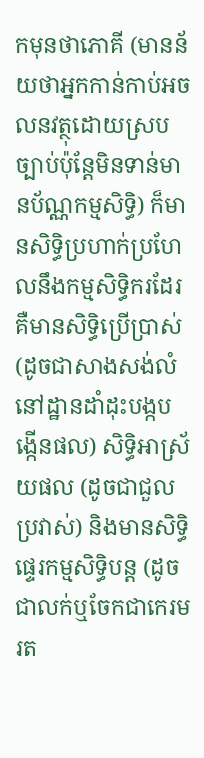កមុនថាភោគី (មានន័យថាអ្នកកាន់កាប់អចលនវត្ថុដោយស្របច្បាប់ប៉ុន្តែមិនទាន់មានប័ណ្ណកម្មសិទ្ធិ) ក៏មានសិទ្ធិប្រហាក់ប្រហែលនឹងកម្មសិទ្ធិករដែរ គឺមានសិទ្ធិប្រើប្រាស់ (ដូចជាសាងសង់លំនៅដ្ឋានដាំដុះបង្កបង្កើនផល) សិទ្ធិអាស្រ័យផល (ដូចជាជួលប្រវាស់) និងមានសិទ្ធិផ្ទេរកម្មសិទ្ធិបន្ត (ដូចជាលក់ឬចែកជាកេរមរត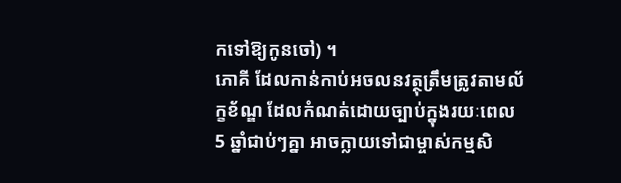កទៅឱ្យកូនចៅ) ។
ភោគី ដែលកាន់កាប់អចលនវត្ថុត្រឹមត្រូវតាមល័ក្ខខ័ណ្ឌ ដែលកំណត់ដោយច្បាប់ក្នុងរយៈពេល 5 ឆ្នាំជាប់ៗគ្នា អាចក្លាយទៅជាម្ចាស់កម្មសិ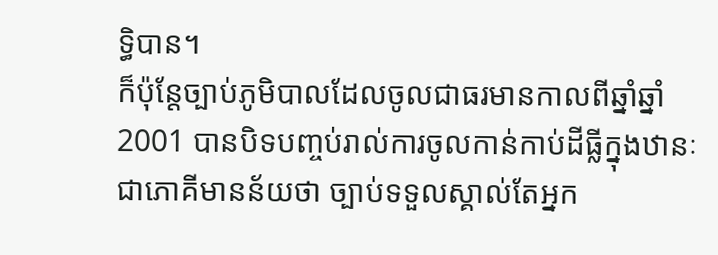ទ្ធិបាន។
ក៏ប៉ុន្តែច្បាប់ភូមិបាលដែលចូលជាធរមានកាលពីឆ្នាំឆ្នាំ 2001 បានបិទបញ្ចប់រាល់ការចូលកាន់កាប់ដីធ្លីក្នុងឋានៈជាភោគីមានន័យថា ច្បាប់ទទួលស្គាល់តែអ្នក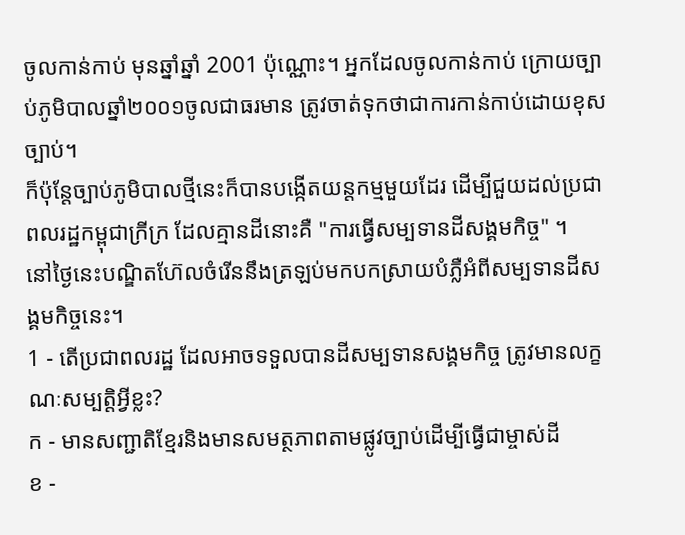ចូលកាន់កាប់ មុនឆ្នាំឆ្នាំ 2001 ប៉ុណ្ណោះ។ អ្នកដែលចូលកាន់កាប់ ក្រោយច្បាប់ភូមិបាលឆ្នាំ២០០១ចូលជាធរមាន ត្រូវចាត់ទុកថាជាការកាន់កាប់ដោយខុសច្បាប់។
ក៏ប៉ុន្តែច្បាប់ភូមិបាលថ្មីនេះក៏បានបង្កើតយន្តកម្មមួយដែរ ដើម្បីជួយដល់ប្រជាពលរដ្ឋកម្ពុជាក្រីក្រ ដែលគ្មានដីនោះគឺ "ការធ្វើសម្បទានដីសង្គមកិច្ច" ។
នៅថ្ងៃនេះបណ្ឌិតហ៊ែលចំរើននឹងត្រឡប់មកបកស្រាយបំភ្លឺអំពីសម្បទានដីសង្គមកិច្ចនេះ។
1 - តើប្រជាពលរដ្ឋ ដែលអាចទទួលបានដីសម្បទានសង្គមកិច្ច ត្រូវមានលក្ខណៈសម្បត្តិអ្វីខ្លះ?
ក - មានសញ្ជាតិខ្មែរនិងមានសមត្ថភាពតាមផ្លូវច្បាប់ដើម្បីធ្វើជាម្ចាស់ដី
ខ -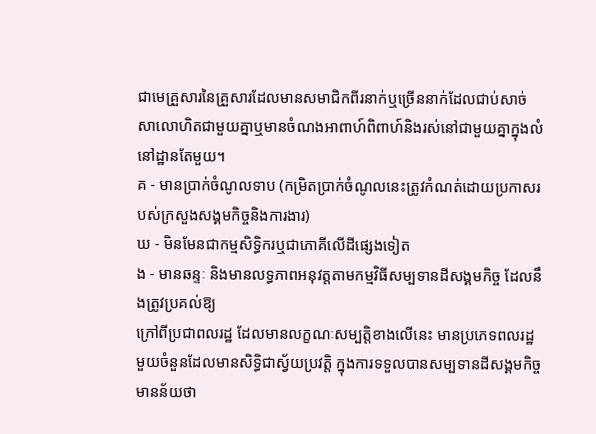ជាមេគ្រួសារនៃគ្រួសារដែលមានសមាជិកពីរនាក់ឬច្រើននាក់ដែលជាប់សាច់សាលោហិតជាមួយគ្នាឬមានចំណងអាពាហ៍ពិពាហ៍និងរស់នៅជាមួយគ្នាក្នុងលំនៅដ្ឋានតែមួយ។
គ - មានប្រាក់ចំណូលទាប (កម្រិតប្រាក់ចំណូលនេះត្រូវកំណត់ដោយប្រកាសរបស់ក្រសួងសង្គមកិច្ចនិងការងារ)
ឃ - មិនមែនជាកម្មសិទ្ធិករឬជាភោគីលើដីផ្សេងទៀត
ង - មានឆន្ទៈ និងមានលទ្ធភាពអនុវត្តតាមកម្មវិធីសម្បទានដីសង្គមកិច្ច ដែលនឹងត្រូវប្រគល់ឱ្យ
ក្រៅពីប្រជាពលរដ្ឋ ដែលមានលក្ខណៈសម្បត្តិខាងលើនេះ មានប្រភេទពលរដ្ឋមួយចំនួនដែលមានសិទ្ធិជាស្វ័យប្រវត្តិ ក្នុងការទទួលបានសម្បទានដីសង្គមកិច្ច មានន័យថា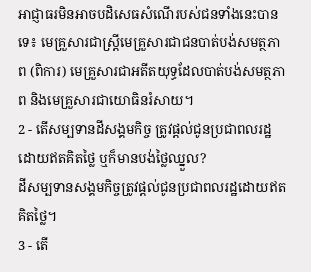អាជ្ញាធរមិនអាចបដិសេធសំណើរបស់ជនទាំងនេះបានទេ៖ មេគ្រួសារជាស្រ្តីមេគ្រួសារជាជនបាត់បង់សមត្ថភាព (ពិការ) មេគ្រួសារជាអតីតយុទ្ធដែលបាត់បង់សមត្ថភាព និងមេគ្រួសារជាយោធិនរំសាយ។
2 - តើសម្បទានដីសង្គមកិច្ច ត្រូវផ្តល់ជូនប្រជាពលរដ្ឋដោយឥតគិតថ្លៃ ឬក៏មានបង់ថ្លៃឈ្នួល?
ដីសម្បទានសង្គមកិច្ចត្រូវផ្តល់ជូនប្រជាពលរដ្ឋដោយឥតគិតថ្លៃ។
3 - តើ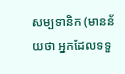សម្បទានិក (មានន័យថា អ្នកដែលទទួ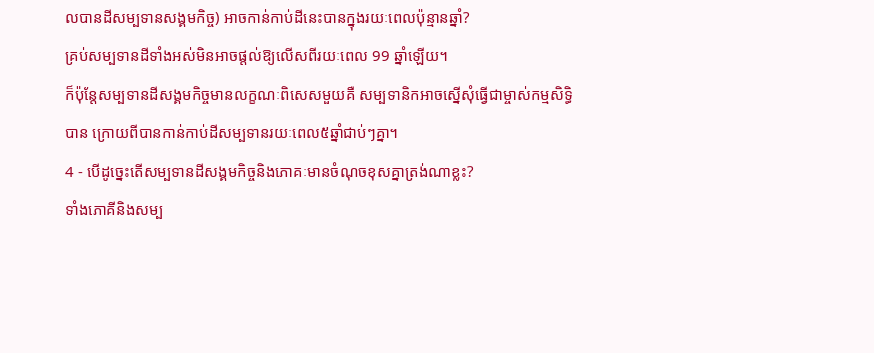លបានដីសម្បទានសង្គមកិច្ច) អាចកាន់កាប់ដីនេះបានក្នុងរយៈពេលប៉ុន្មានឆ្នាំ?
គ្រប់សម្បទានដីទាំងអស់មិនអាចផ្តល់ឱ្យលើសពីរយៈពេល 99 ឆ្នាំឡើយ។
ក៏ប៉ុន្តែសម្បទានដីសង្គមកិច្ចមានលក្ខណៈពិសេសមួយគឺ សម្បទានិកអាចស្នើសុំធ្វើជាម្ចាស់កម្មសិទ្ធិបាន ក្រោយពីបានកាន់កាប់ដីសម្បទានរយៈពេល៥ឆ្នាំជាប់ៗគ្នា។
4 - បើដូច្នេះតើសម្បទានដីសង្គមកិច្ចនិងភោគៈមានចំណុចខុសគ្នាត្រង់ណាខ្លះ?
ទាំងភោគីនិងសម្ប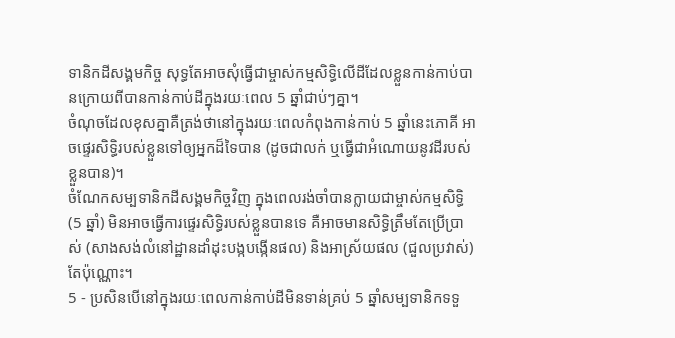ទានិកដីសង្គមកិច្ច សុទ្ធតែអាចសុំធ្វើជាម្ចាស់កម្មសិទ្ធិលើដីដែលខ្លួនកាន់កាប់បានក្រោយពីបានកាន់កាប់ដីក្នុងរយៈពេល 5 ឆ្នាំជាប់ៗគ្នា។
ចំណុចដែលខុសគ្នាគឺត្រង់ថានៅក្នុងរយៈពេលកំពុងកាន់កាប់ 5 ឆ្នាំនេះភោគី អាចផ្ទេរសិទ្ធិរបស់ខ្លួនទៅឲ្យអ្នកដ៏ទៃបាន (ដូចជាលក់ ឬធ្វើជាអំណោយនូវដីរបស់ខ្លួនបាន)។
ចំណែកសម្បទានិកដីសង្គមកិច្ចវិញ ក្នុងពេលរង់ចាំបានក្លាយជាម្ចាស់កម្មសិទ្ធិ (5 ឆ្នាំ) មិនអាចធ្វើការផ្ទេរសិទ្ធិរបស់ខ្លួនបានទេ គឺអាចមានសិទ្ធិត្រឹមតែប្រើប្រាស់ (សាងសង់លំនៅដ្ឋានដាំដុះបង្កបង្កើនផល) និងអាស្រ័យផល (ជួលប្រវាស់) តែប៉ុណ្ណោះ។
5 - ប្រសិនបើនៅក្នុងរយៈពេលកាន់កាប់ដីមិនទាន់គ្រប់ 5 ឆ្នាំសម្បទានិកទទួ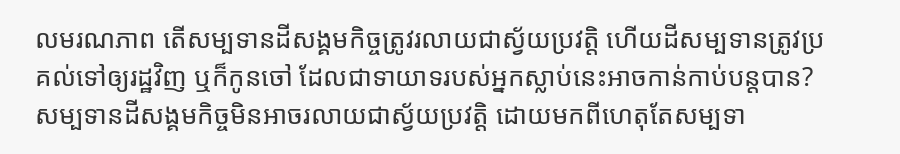លមរណភាព តើសម្បទានដីសង្គមកិច្ចត្រូវរលាយជាស្វ័យប្រវត្តិ ហើយដីសម្បទានត្រូវប្រគល់ទៅឲ្យរដ្ឋវិញ ឬក៏កូនចៅ ដែលជាទាយាទរបស់អ្នកស្លាប់នេះអាចកាន់កាប់បន្តបាន?
សម្បទានដីសង្គមកិច្ចមិនអាចរលាយជាស្វ័យប្រវត្តិ ដោយមកពីហេតុតែសម្បទា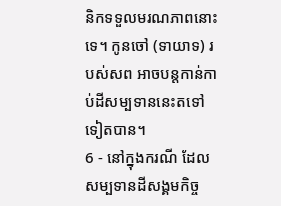និកទទួលមរណភាពនោះទេ។ កូនចៅ (ទាយាទ) របស់សព អាចបន្តកាន់កាប់ដីសម្បទាននេះតទៅទៀតបាន។
6 - នៅក្នុងករណី ដែលសម្បទានដីសង្គមកិច្ច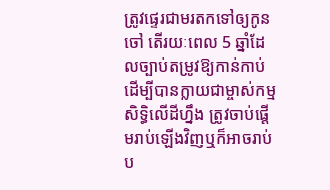ត្រូវផ្ទេរជាមរតកទៅឲ្យកូនចៅ តើរយៈពេល 5 ឆ្នាំដែលច្បាប់តម្រូវឱ្យកាន់កាប់ ដើម្បីបានក្លាយជាម្ចាស់កម្មសិទ្ធិលើដីហ្នឹង ត្រូវចាប់ផ្តើមរាប់ឡើងវិញឬក៏អាចរាប់ប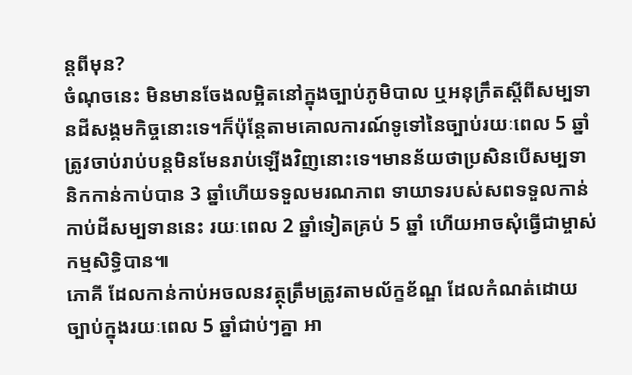ន្តពីមុន?
ចំណុចនេះ មិនមានចែងលម្អិតនៅក្នុងច្បាប់ភូមិបាល ឬអនុក្រឹតស្តីពីសម្បទានដីសង្គមកិច្ចនោះទេ។ក៏ប៉ុន្តែតាមគោលការណ៍ទូទៅនៃច្បាប់រយៈពេល 5 ឆ្នាំត្រូវចាប់រាប់បន្តមិនមែនរាប់ឡើងវិញនោះទេ។មានន័យថាប្រសិនបើសម្បទានិកកាន់កាប់បាន 3 ឆ្នាំហើយទទួលមរណភាព ទាយាទរបស់សពទទួលកាន់កាប់ដីសម្បទាននេះ រយៈពេល 2 ឆ្នាំទៀតគ្រប់ 5 ឆ្នាំ ហើយអាចសុំធ្វើជាម្ចាស់កម្មសិទ្ធិបាន៕
ភោគី ដែលកាន់កាប់អចលនវត្ថុត្រឹមត្រូវតាមល័ក្ខខ័ណ្ឌ ដែលកំណត់ដោយច្បាប់ក្នុងរយៈពេល 5 ឆ្នាំជាប់ៗគ្នា អា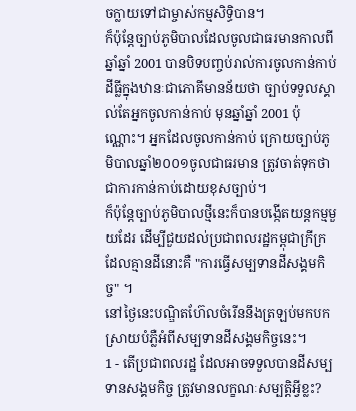ចក្លាយទៅជាម្ចាស់កម្មសិទ្ធិបាន។
ក៏ប៉ុន្តែច្បាប់ភូមិបាលដែលចូលជាធរមានកាលពីឆ្នាំឆ្នាំ 2001 បានបិទបញ្ចប់រាល់ការចូលកាន់កាប់ដីធ្លីក្នុងឋានៈជាភោគីមានន័យថា ច្បាប់ទទួលស្គាល់តែអ្នកចូលកាន់កាប់ មុនឆ្នាំឆ្នាំ 2001 ប៉ុណ្ណោះ។ អ្នកដែលចូលកាន់កាប់ ក្រោយច្បាប់ភូមិបាលឆ្នាំ២០០១ចូលជាធរមាន ត្រូវចាត់ទុកថាជាការកាន់កាប់ដោយខុសច្បាប់។
ក៏ប៉ុន្តែច្បាប់ភូមិបាលថ្មីនេះក៏បានបង្កើតយន្តកម្មមួយដែរ ដើម្បីជួយដល់ប្រជាពលរដ្ឋកម្ពុជាក្រីក្រ ដែលគ្មានដីនោះគឺ "ការធ្វើសម្បទានដីសង្គមកិច្ច" ។
នៅថ្ងៃនេះបណ្ឌិតហ៊ែលចំរើននឹងត្រឡប់មកបកស្រាយបំភ្លឺអំពីសម្បទានដីសង្គមកិច្ចនេះ។
1 - តើប្រជាពលរដ្ឋ ដែលអាចទទួលបានដីសម្បទានសង្គមកិច្ច ត្រូវមានលក្ខណៈសម្បត្តិអ្វីខ្លះ?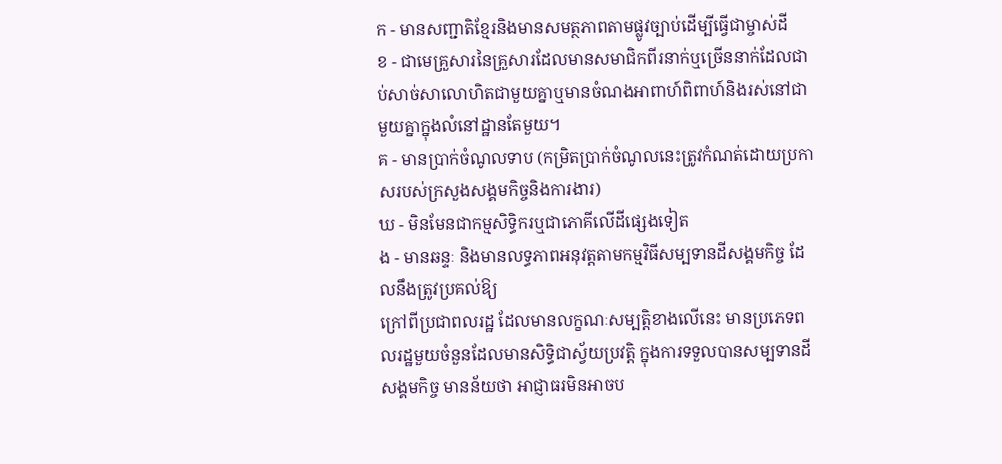ក - មានសញ្ជាតិខ្មែរនិងមានសមត្ថភាពតាមផ្លូវច្បាប់ដើម្បីធ្វើជាម្ចាស់ដី
ខ - ជាមេគ្រួសារនៃគ្រួសារដែលមានសមាជិកពីរនាក់ឬច្រើននាក់ដែលជាប់សាច់សាលោហិតជាមួយគ្នាឬមានចំណងអាពាហ៍ពិពាហ៍និងរស់នៅជាមួយគ្នាក្នុងលំនៅដ្ឋានតែមួយ។
គ - មានប្រាក់ចំណូលទាប (កម្រិតប្រាក់ចំណូលនេះត្រូវកំណត់ដោយប្រកាសរបស់ក្រសួងសង្គមកិច្ចនិងការងារ)
ឃ - មិនមែនជាកម្មសិទ្ធិករឬជាភោគីលើដីផ្សេងទៀត
ង - មានឆន្ទៈ និងមានលទ្ធភាពអនុវត្តតាមកម្មវិធីសម្បទានដីសង្គមកិច្ច ដែលនឹងត្រូវប្រគល់ឱ្យ
ក្រៅពីប្រជាពលរដ្ឋ ដែលមានលក្ខណៈសម្បត្តិខាងលើនេះ មានប្រភេទពលរដ្ឋមួយចំនួនដែលមានសិទ្ធិជាស្វ័យប្រវត្តិ ក្នុងការទទួលបានសម្បទានដីសង្គមកិច្ច មានន័យថា អាជ្ញាធរមិនអាចប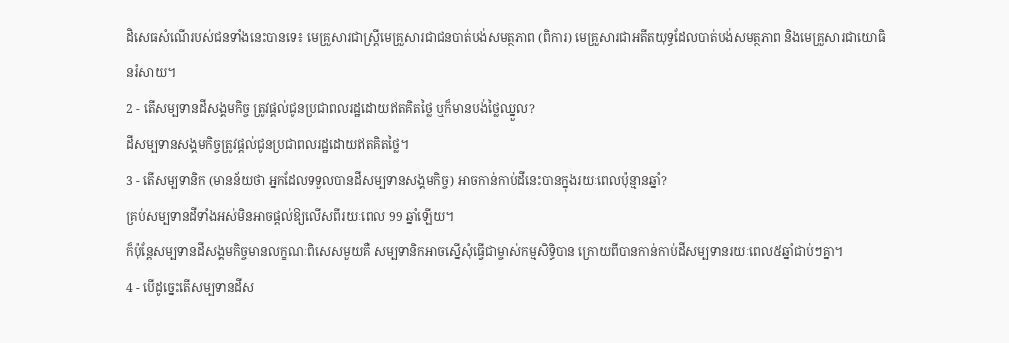ដិសេធសំណើរបស់ជនទាំងនេះបានទេ៖ មេគ្រួសារជាស្រ្តីមេគ្រួសារជាជនបាត់បង់សមត្ថភាព (ពិការ) មេគ្រួសារជាអតីតយុទ្ធដែលបាត់បង់សមត្ថភាព និងមេគ្រួសារជាយោធិនរំសាយ។
2 - តើសម្បទានដីសង្គមកិច្ច ត្រូវផ្តល់ជូនប្រជាពលរដ្ឋដោយឥតគិតថ្លៃ ឬក៏មានបង់ថ្លៃឈ្នួល?
ដីសម្បទានសង្គមកិច្ចត្រូវផ្តល់ជូនប្រជាពលរដ្ឋដោយឥតគិតថ្លៃ។
3 - តើសម្បទានិក (មានន័យថា អ្នកដែលទទួលបានដីសម្បទានសង្គមកិច្ច) អាចកាន់កាប់ដីនេះបានក្នុងរយៈពេលប៉ុន្មានឆ្នាំ?
គ្រប់សម្បទានដីទាំងអស់មិនអាចផ្តល់ឱ្យលើសពីរយៈពេល 99 ឆ្នាំឡើយ។
ក៏ប៉ុន្តែសម្បទានដីសង្គមកិច្ចមានលក្ខណៈពិសេសមួយគឺ សម្បទានិកអាចស្នើសុំធ្វើជាម្ចាស់កម្មសិទ្ធិបាន ក្រោយពីបានកាន់កាប់ដីសម្បទានរយៈពេល៥ឆ្នាំជាប់ៗគ្នា។
4 - បើដូច្នេះតើសម្បទានដីស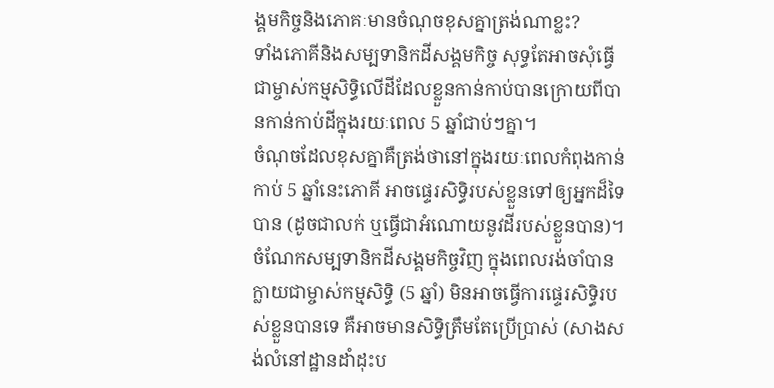ង្គមកិច្ចនិងភោគៈមានចំណុចខុសគ្នាត្រង់ណាខ្លះ?
ទាំងភោគីនិងសម្បទានិកដីសង្គមកិច្ច សុទ្ធតែអាចសុំធ្វើជាម្ចាស់កម្មសិទ្ធិលើដីដែលខ្លួនកាន់កាប់បានក្រោយពីបានកាន់កាប់ដីក្នុងរយៈពេល 5 ឆ្នាំជាប់ៗគ្នា។
ចំណុចដែលខុសគ្នាគឺត្រង់ថានៅក្នុងរយៈពេលកំពុងកាន់កាប់ 5 ឆ្នាំនេះភោគី អាចផ្ទេរសិទ្ធិរបស់ខ្លួនទៅឲ្យអ្នកដ៏ទៃបាន (ដូចជាលក់ ឬធ្វើជាអំណោយនូវដីរបស់ខ្លួនបាន)។
ចំណែកសម្បទានិកដីសង្គមកិច្ចវិញ ក្នុងពេលរង់ចាំបានក្លាយជាម្ចាស់កម្មសិទ្ធិ (5 ឆ្នាំ) មិនអាចធ្វើការផ្ទេរសិទ្ធិរបស់ខ្លួនបានទេ គឺអាចមានសិទ្ធិត្រឹមតែប្រើប្រាស់ (សាងសង់លំនៅដ្ឋានដាំដុះប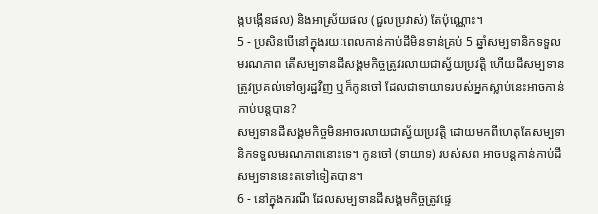ង្កបង្កើនផល) និងអាស្រ័យផល (ជួលប្រវាស់) តែប៉ុណ្ណោះ។
5 - ប្រសិនបើនៅក្នុងរយៈពេលកាន់កាប់ដីមិនទាន់គ្រប់ 5 ឆ្នាំសម្បទានិកទទួលមរណភាព តើសម្បទានដីសង្គមកិច្ចត្រូវរលាយជាស្វ័យប្រវត្តិ ហើយដីសម្បទានត្រូវប្រគល់ទៅឲ្យរដ្ឋវិញ ឬក៏កូនចៅ ដែលជាទាយាទរបស់អ្នកស្លាប់នេះអាចកាន់កាប់បន្តបាន?
សម្បទានដីសង្គមកិច្ចមិនអាចរលាយជាស្វ័យប្រវត្តិ ដោយមកពីហេតុតែសម្បទានិកទទួលមរណភាពនោះទេ។ កូនចៅ (ទាយាទ) របស់សព អាចបន្តកាន់កាប់ដីសម្បទាននេះតទៅទៀតបាន។
6 - នៅក្នុងករណី ដែលសម្បទានដីសង្គមកិច្ចត្រូវផ្ទេ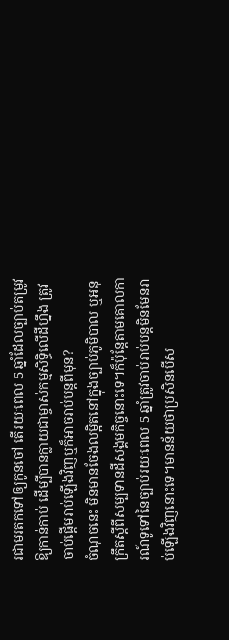រជាមរតកទៅឲ្យកូនចៅ តើរយៈពេល 5 ឆ្នាំដែលច្បាប់តម្រូវឱ្យកាន់កាប់ ដើម្បីបានក្លាយជាម្ចាស់កម្មសិទ្ធិលើដីហ្នឹង ត្រូវចាប់ផ្តើមរាប់ឡើងវិញឬក៏អាចរាប់បន្តពីមុន?
ចំណុចនេះ មិនមានចែងលម្អិតនៅក្នុងច្បាប់ភូមិបាល ឬអនុក្រឹតស្តីពីសម្បទានដីសង្គមកិច្ចនោះទេ។ក៏ប៉ុន្តែតាមគោលការណ៍ទូទៅនៃច្បាប់រយៈពេល 5 ឆ្នាំត្រូវចាប់រាប់បន្តមិនមែនរាប់ឡើងវិញនោះទេ។មានន័យថាប្រសិនបើស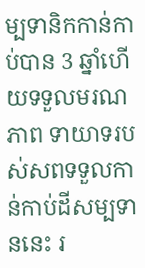ម្បទានិកកាន់កាប់បាន 3 ឆ្នាំហើយទទួលមរណភាព ទាយាទរបស់សពទទួលកាន់កាប់ដីសម្បទាននេះ រ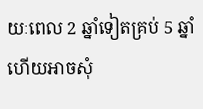យៈពេល 2 ឆ្នាំទៀតគ្រប់ 5 ឆ្នាំ ហើយអាចសុំ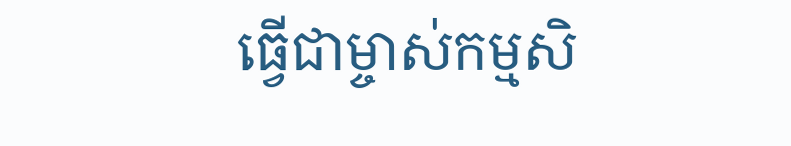ធ្វើជាម្ចាស់កម្មសិ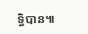ទ្ធិបាន៕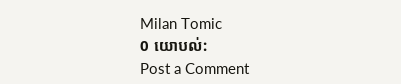Milan Tomic
0 យោបល់:
Post a Comment